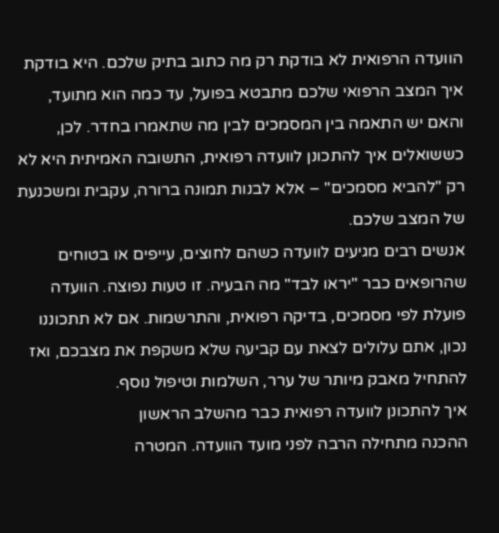הוועדה הרפואית לא בודקת רק מה כתוב בתיק שלכם. היא בודקת איך המצב הרפואי שלכם מתבטא בפועל, עד כמה הוא מתועד, והאם יש התאמה בין המסמכים לבין מה שתאמרו בחדר. לכן, כששואלים איך להתכונן לוועדה רפואית, התשובה האמיתית היא לא רק "להביא מסמכים" – אלא לבנות תמונה ברורה, עקבית ומשכנעת של המצב שלכם.
אנשים רבים מגיעים לוועדה כשהם לחוצים, עייפים או בטוחים שהרופאים כבר "יראו לבד" מה הבעיה. זו טעות נפוצה. הוועדה פועלת לפי מסמכים, בדיקה רפואית, והתרשמות. אם לא תתכוננו נכון, אתם עלולים לצאת עם קביעה שלא משקפת את מצבכם, ואז להתחיל מאבק מיותר של ערר, השלמות וטיפול נוסף.
איך להתכונן לוועדה רפואית כבר מהשלב הראשון
ההכנה מתחילה הרבה לפני מועד הוועדה. המטרה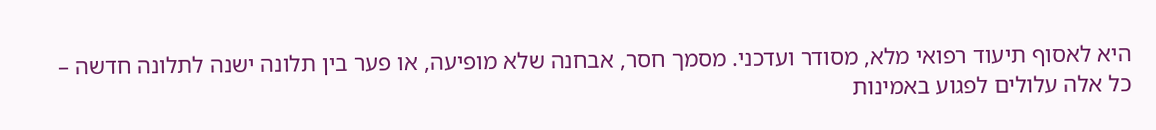היא לאסוף תיעוד רפואי מלא, מסודר ועדכני. מסמך חסר, אבחנה שלא מופיעה, או פער בין תלונה ישנה לתלונה חדשה – כל אלה עלולים לפגוע באמינות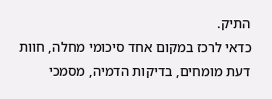התיק.
כדאי לרכז במקום אחד סיכומי מחלה, חוות דעת מומחים, בדיקות הדמיה, מסמכי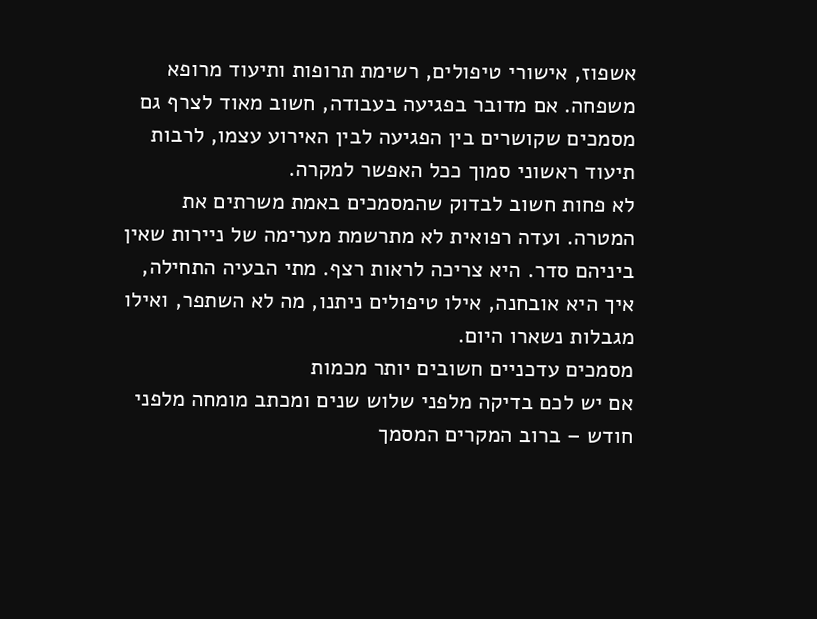אשפוז, אישורי טיפולים, רשימת תרופות ותיעוד מרופא משפחה. אם מדובר בפגיעה בעבודה, חשוב מאוד לצרף גם מסמכים שקושרים בין הפגיעה לבין האירוע עצמו, לרבות תיעוד ראשוני סמוך ככל האפשר למקרה.
לא פחות חשוב לבדוק שהמסמכים באמת משרתים את המטרה. ועדה רפואית לא מתרשמת מערימה של ניירות שאין ביניהם סדר. היא צריכה לראות רצף. מתי הבעיה התחילה, איך היא אובחנה, אילו טיפולים ניתנו, מה לא השתפר, ואילו מגבלות נשארו היום.
מסמכים עדכניים חשובים יותר מכמות
אם יש לכם בדיקה מלפני שלוש שנים ומכתב מומחה מלפני חודש – ברוב המקרים המסמך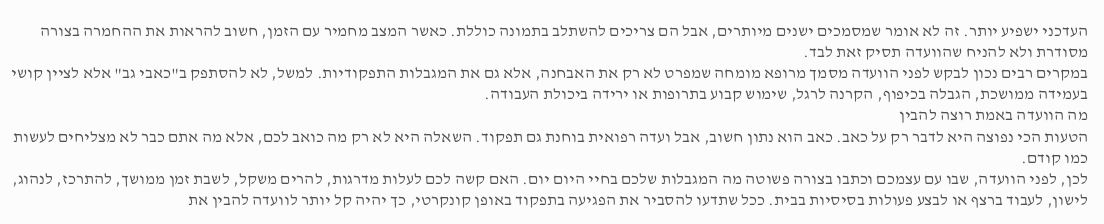העדכני ישפיע יותר. זה לא אומר שמסמכים ישנים מיותרים, אבל הם צריכים להשתלב בתמונה כוללת. כאשר המצב מחמיר עם הזמן, חשוב להראות את ההחמרה בצורה מסודרת ולא להניח שהוועדה תסיק זאת לבד.
במקרים רבים נכון לבקש לפני הוועדה מסמך מרופא מומחה שמפרט לא רק את האבחנה, אלא גם את המגבלות התפקודיות. למשל, לא להסתפק ב"כאבי גב" אלא לציין קושי בעמידה ממושכת, הגבלה בכיפוף, הקרנה לרגל, שימוש קבוע בתרופות או ירידה ביכולת העבודה.
מה הוועדה באמת רוצה להבין
הטעות הכי נפוצה היא לדבר רק על כאב. כאב הוא נתון חשוב, אבל ועדה רפואית בוחנת גם תפקוד. השאלה היא לא רק מה כואב לכם, אלא מה אתם כבר לא מצליחים לעשות כמו קודם.
לכן, לפני הוועדה, שבו עם עצמכם וכתבו בצורה פשוטה מה המגבלות שלכם בחיי היום יום. האם קשה לכם לעלות מדרגות, להרים משקל, לשבת זמן ממושך, להתרכז, לנהוג, לישון, לעבוד ברצף או לבצע פעולות בסיסיות בבית. ככל שתדעו להסביר את הפגיעה בתפקוד באופן קונקרטי, כך יהיה קל יותר לוועדה להבין את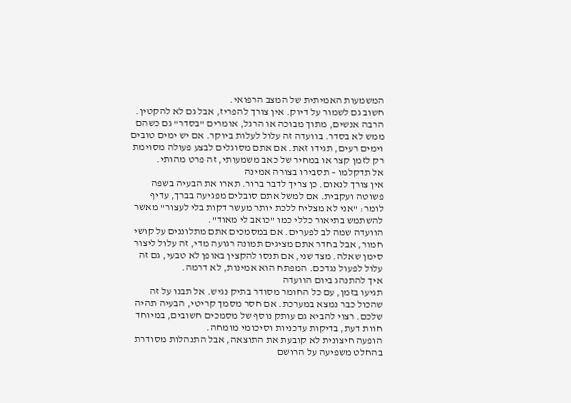המשמעות האמיתית של המצב הרפואי.
חשוב גם לשמור על דיוק. אין צורך להפריז, אבל גם לא להקטין. הרבה אנשים, מתוך מבוכה או הרגל, אומרים "בסדר" גם כשהם ממש לא בסדר. בוועדה זה עלול לעלות ביוקר. אם יש ימים טובים וימים רעים, תגידו זאת. אם אתם מסוגלים לבצע פעולה מסוימת רק לזמן קצר או במחיר של כאב משמעותי, זה פרט מהותי.
אל תדקלמו – תסבירו בצורה אמינה
אין צורך לנאום. כן צריך לדבר ברור. תארו את הבעיה בשפה פשוטה ועקבית. אם למשל אתם סובלים מפגיעה בברך, עדיף לומר: "אני לא מצליח ללכת יותר מעשר דקות בלי לעצור" מאשר להשתמש בתיאור כללי כמו "כואב לי מאוד".
הוועדה שמה לב לפערים. אם במסמכים אתם מתלוננים על קושי חמור, אבל בחדר אתם מציגים תמונה רגועה מדי, זה עלול ליצור סימן שאלה. מצד שני, אם תנסו להקצין באופן לא טבעי, גם זה עלול לפעול נגדכם. המפתח הוא אמינות, לא דרמה.
איך להתנהג ביום הוועדה
תגיעו בזמן, עם כל החומר מסודר בתיק נגיש. אל תבנו על זה שהכול כבר נמצא במערכת. אם חסר מסמך קריטי, הבעיה תהיה שלכם. רצוי להביא גם עותק נוסף של מסמכים חשובים, במיוחד חוות דעת, בדיקות עדכניות וסיכומי מומחה.
הופעה חיצונית לא קובעת את התוצאה, אבל התנהלות מסודרת בהחלט משפיעה על הרושם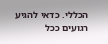הכללי. כדאי להגיע רגועים ככל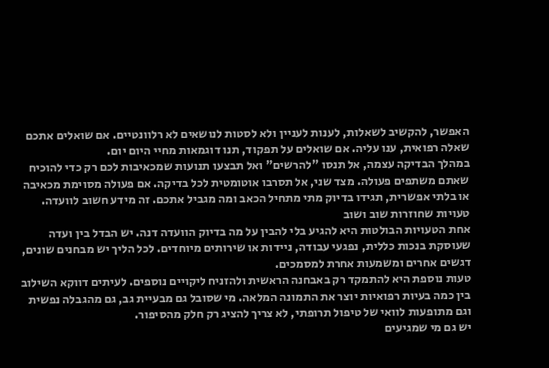האפשר, להקשיב לשאלות, לענות לעניין ולא לסטות לנושאים לא רלוונטיים. אם שואלים אתכם שאלה רפואית, ענו עליה. אם שואלים על תפקוד, תנו דוגמאות מחיי היום יום.
במהלך הבדיקה עצמה, אל תנסו "להרשים" ואל תבצעו תנועות שמכאיבות לכם רק כדי להוכיח שאתם משתפים פעולה. מצד שני, אל תסרבו אוטומטית לכל בדיקה. אם פעולה מסוימת מכאיבה או בלתי אפשרית, תגידו בדיוק מתי מתחיל הכאב ומה מגביל אתכם. זה מידע חשוב לוועדה.
טעויות שחוזרות שוב ושוב
אחת הטעויות הבולטות היא להגיע בלי להבין על מה בדיוק הוועדה דנה. יש הבדל בין ועדה שעוסקת בנכות כללית, נפגעי עבודה, ניידות או שירותים מיוחדים. לכל הליך יש מבחנים שונים, דגשים אחרים ומשמעות אחרת למסמכים.
טעות נוספת היא להתמקד רק באבחנה הראשית ולהזניח ליקויים נוספים. לעיתים דווקא השילוב בין כמה בעיות רפואיות יוצר את התמונה המלאה. מי שסובל גם מבעיית גב, גם מהגבלה נפשית וגם מתופעות לוואי של טיפול תרופתי, לא צריך להציג רק חלק מהסיפור.
יש גם מי שמגיעים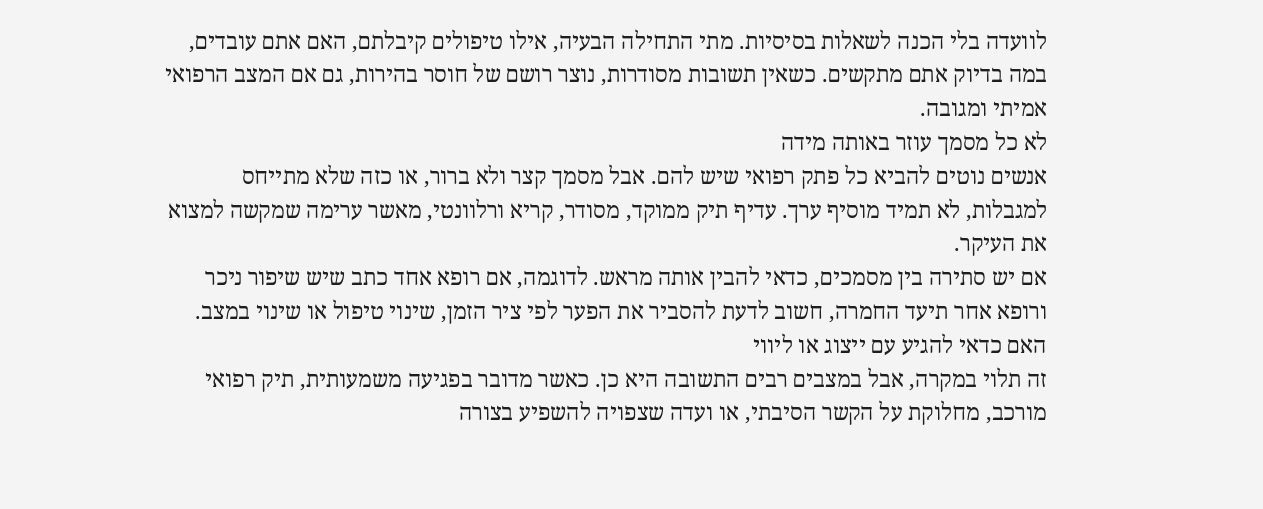לוועדה בלי הכנה לשאלות בסיסיות. מתי התחילה הבעיה, אילו טיפולים קיבלתם, האם אתם עובדים, במה בדיוק אתם מתקשים. כשאין תשובות מסודרות, נוצר רושם של חוסר בהירות, גם אם המצב הרפואי אמיתי ומגובה.
לא כל מסמך עוזר באותה מידה
אנשים נוטים להביא כל פתק רפואי שיש להם. אבל מסמך קצר ולא ברור, או כזה שלא מתייחס למגבלות, לא תמיד מוסיף ערך. עדיף תיק ממוקד, מסודר, קריא ורלוונטי, מאשר ערימה שמקשה למצוא את העיקר.
אם יש סתירה בין מסמכים, כדאי להבין אותה מראש. לדוגמה, אם רופא אחד כתב שיש שיפור ניכר ורופא אחר תיעד החמרה, חשוב לדעת להסביר את הפער לפי ציר הזמן, שינוי טיפול או שינוי במצב.
האם כדאי להגיע עם ייצוג או ליווי
זה תלוי במקרה, אבל במצבים רבים התשובה היא כן. כאשר מדובר בפגיעה משמעותית, תיק רפואי מורכב, מחלוקת על הקשר הסיבתי, או ועדה שצפויה להשפיע בצורה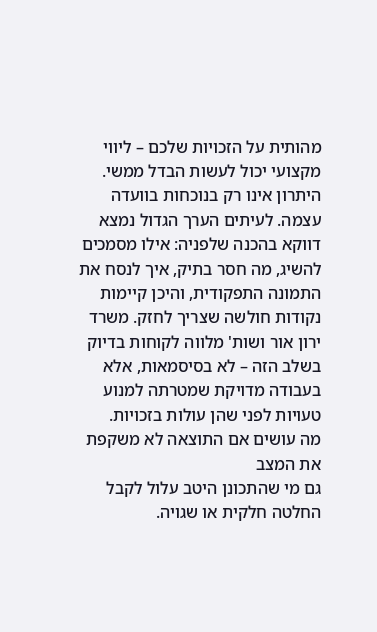מהותית על הזכויות שלכם – ליווי מקצועי יכול לעשות הבדל ממשי.
היתרון אינו רק בנוכחות בוועדה עצמה. לעיתים הערך הגדול נמצא דווקא בהכנה שלפניה: אילו מסמכים להשיג, מה חסר בתיק, איך לנסח את התמונה התפקודית, והיכן קיימות נקודות חולשה שצריך לחזק. משרד ירון אור ושות' מלווה לקוחות בדיוק בשלב הזה – לא בסיסמאות, אלא בעבודה מדויקת שמטרתה למנוע טעויות לפני שהן עולות בזכויות.
מה עושים אם התוצאה לא משקפת את המצב
גם מי שהתכונן היטב עלול לקבל החלטה חלקית או שגויה.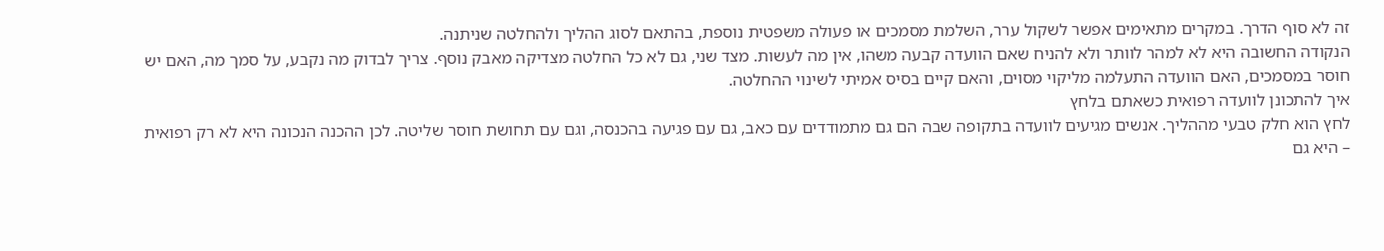זה לא סוף הדרך. במקרים מתאימים אפשר לשקול ערר, השלמת מסמכים או פעולה משפטית נוספת, בהתאם לסוג ההליך ולהחלטה שניתנה.
הנקודה החשובה היא לא למהר לוותר ולא להניח שאם הוועדה קבעה משהו, אין מה לעשות. מצד שני, גם לא כל החלטה מצדיקה מאבק נוסף. צריך לבדוק מה נקבע, על סמך מה, האם יש חוסר במסמכים, האם הוועדה התעלמה מליקוי מסוים, והאם קיים בסיס אמיתי לשינוי ההחלטה.
איך להתכונן לוועדה רפואית כשאתם בלחץ
לחץ הוא חלק טבעי מההליך. אנשים מגיעים לוועדה בתקופה שבה הם גם מתמודדים עם כאב, גם עם פגיעה בהכנסה, וגם עם תחושת חוסר שליטה. לכן ההכנה הנכונה היא לא רק רפואית – היא גם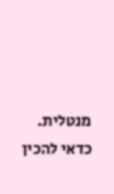מנטלית.
כדאי להכין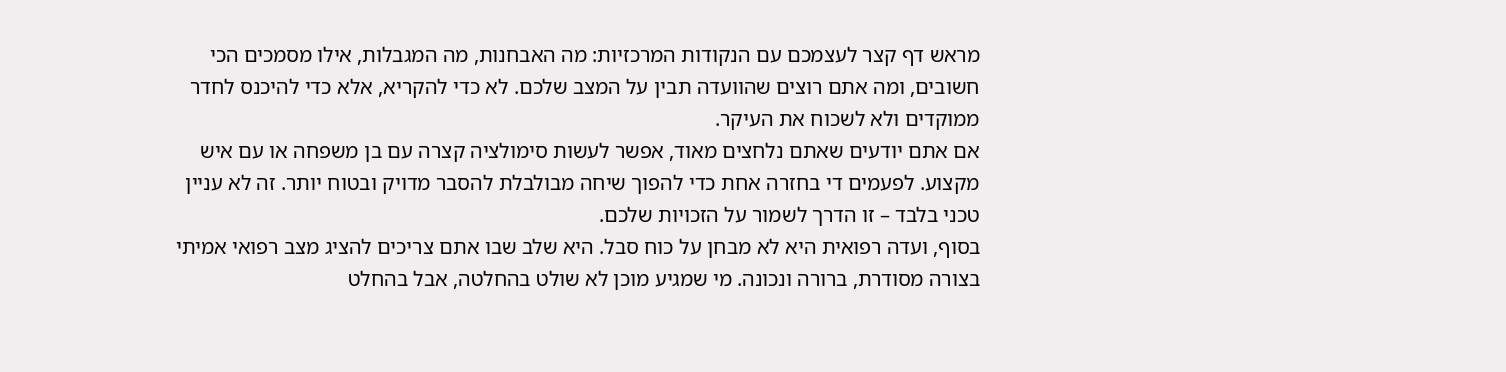מראש דף קצר לעצמכם עם הנקודות המרכזיות: מה האבחנות, מה המגבלות, אילו מסמכים הכי חשובים, ומה אתם רוצים שהוועדה תבין על המצב שלכם. לא כדי להקריא, אלא כדי להיכנס לחדר ממוקדים ולא לשכוח את העיקר.
אם אתם יודעים שאתם נלחצים מאוד, אפשר לעשות סימולציה קצרה עם בן משפחה או עם איש מקצוע. לפעמים די בחזרה אחת כדי להפוך שיחה מבולבלת להסבר מדויק ובטוח יותר. זה לא עניין טכני בלבד – זו הדרך לשמור על הזכויות שלכם.
בסוף, ועדה רפואית היא לא מבחן על כוח סבל. היא שלב שבו אתם צריכים להציג מצב רפואי אמיתי בצורה מסודרת, ברורה ונכונה. מי שמגיע מוכן לא שולט בהחלטה, אבל בהחלט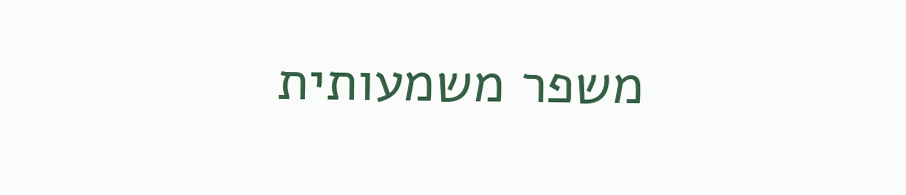משפר משמעותית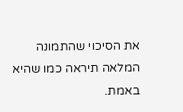את הסיכוי שהתמונה המלאה תיראה כמו שהיא באמת.